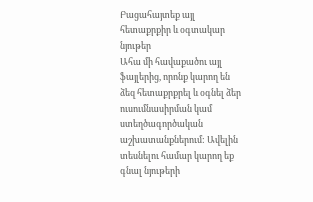Բացահայտեք այլ հետաքրքիր և օգտակար նյութեր
Ահա մի հավաքածու այլ ֆայլերից, որոնք կարող են ձեզ հետաքրքրել և օգնել ձեր ուսումնասիրման կամ ստեղծագործական աշխատանքներում: Ավելին տեսնելու համար կարող եք գնալ նյութերի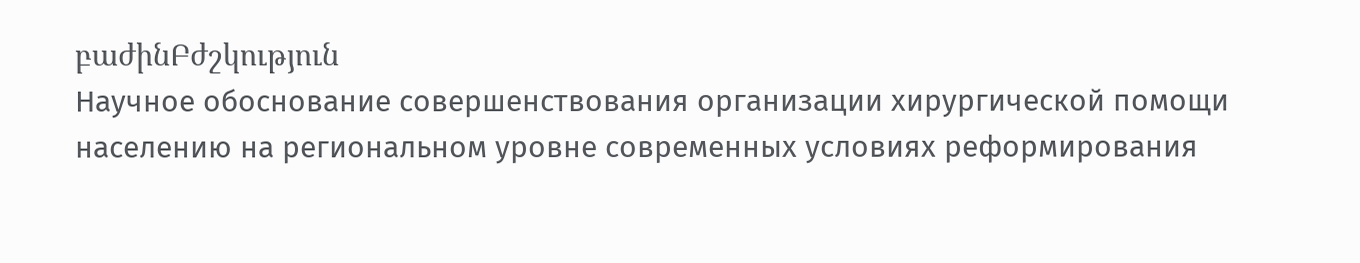բաժինԲժշկություն
Научное обоснование совершенствования организации хирургической помощи населению на региональном уровне современных условиях реформирования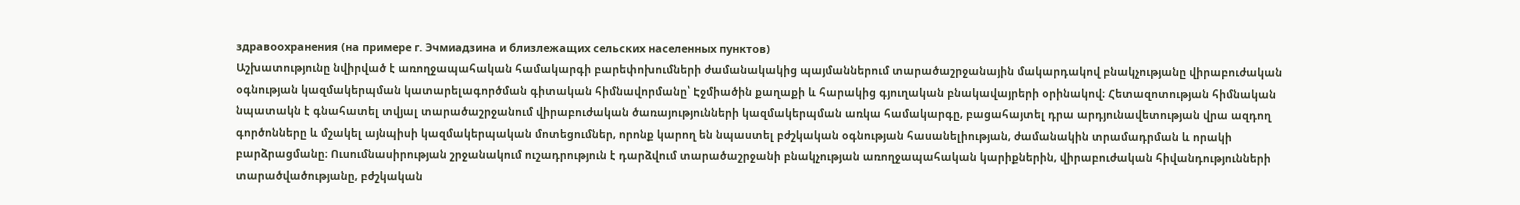здравоохранения (на примере г. Эчмиадзина и близлежащих сельских населенных пунктов)
Աշխատությունը նվիրված է առողջապահական համակարգի բարեփոխումների ժամանակակից պայմաններում տարածաշրջանային մակարդակով բնակչությանը վիրաբուժական օգնության կազմակերպման կատարելագործման գիտական հիմնավորմանը՝ Էջմիածին քաղաքի և հարակից գյուղական բնակավայրերի օրինակով։ Հետազոտության հիմնական նպատակն է գնահատել տվյալ տարածաշրջանում վիրաբուժական ծառայությունների կազմակերպման առկա համակարգը, բացահայտել դրա արդյունավետության վրա ազդող գործոնները և մշակել այնպիսի կազմակերպական մոտեցումներ, որոնք կարող են նպաստել բժշկական օգնության հասանելիության, ժամանակին տրամադրման և որակի բարձրացմանը։ Ուսումնասիրության շրջանակում ուշադրություն է դարձվում տարածաշրջանի բնակչության առողջապահական կարիքներին, վիրաբուժական հիվանդությունների տարածվածությանը, բժշկական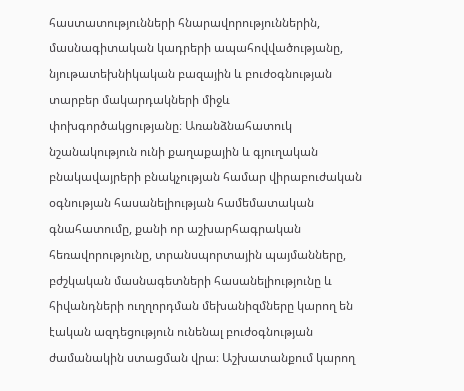հաստատությունների հնարավորություններին, մասնագիտական կադրերի ապահովվածությանը, նյութատեխնիկական բազային և բուժօգնության տարբեր մակարդակների միջև փոխգործակցությանը։ Առանձնահատուկ նշանակություն ունի քաղաքային և գյուղական բնակավայրերի բնակչության համար վիրաբուժական օգնության հասանելիության համեմատական գնահատումը, քանի որ աշխարհագրական հեռավորությունը, տրանսպորտային պայմանները, բժշկական մասնագետների հասանելիությունը և հիվանդների ուղղորդման մեխանիզմները կարող են էական ազդեցություն ունենալ բուժօգնության ժամանակին ստացման վրա։ Աշխատանքում կարող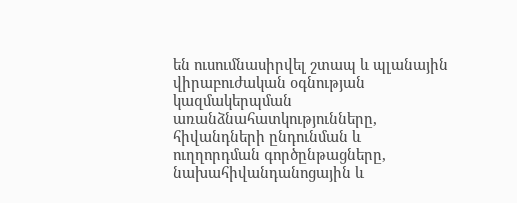են ուսումնասիրվել շտապ և պլանային վիրաբուժական օգնության կազմակերպման առանձնահատկությունները, հիվանդների ընդունման և ուղղորդման գործընթացները, նախահիվանդանոցային և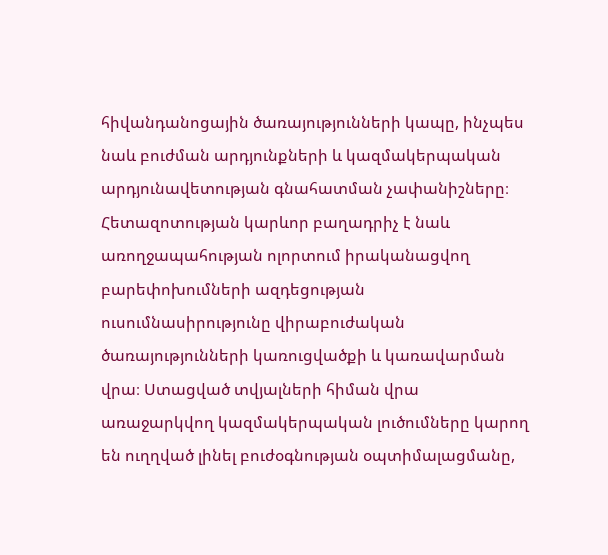հիվանդանոցային ծառայությունների կապը, ինչպես նաև բուժման արդյունքների և կազմակերպական արդյունավետության գնահատման չափանիշները։ Հետազոտության կարևոր բաղադրիչ է նաև առողջապահության ոլորտում իրականացվող բարեփոխումների ազդեցության ուսումնասիրությունը վիրաբուժական ծառայությունների կառուցվածքի և կառավարման վրա։ Ստացված տվյալների հիման վրա առաջարկվող կազմակերպական լուծումները կարող են ուղղված լինել բուժօգնության օպտիմալացմանը,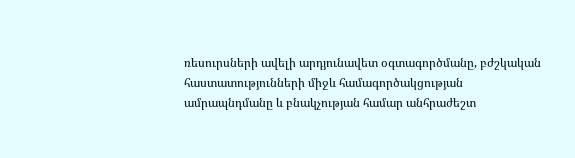ռեսուրսների ավելի արդյունավետ օգտագործմանը, բժշկական հաստատությունների միջև համագործակցության ամրապնդմանը և բնակչության համար անհրաժեշտ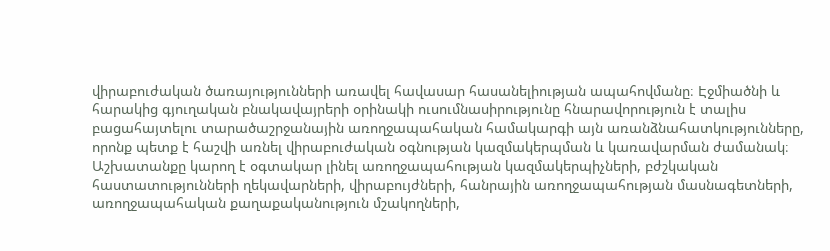վիրաբուժական ծառայությունների առավել հավասար հասանելիության ապահովմանը։ Էջմիածնի և հարակից գյուղական բնակավայրերի օրինակի ուսումնասիրությունը հնարավորություն է տալիս բացահայտելու տարածաշրջանային առողջապահական համակարգի այն առանձնահատկությունները, որոնք պետք է հաշվի առնել վիրաբուժական օգնության կազմակերպման և կառավարման ժամանակ։ Աշխատանքը կարող է օգտակար լինել առողջապահության կազմակերպիչների, բժշկական հաստատությունների ղեկավարների, վիրաբույժների, հանրային առողջապահության մասնագետների, առողջապահական քաղաքականություն մշակողների,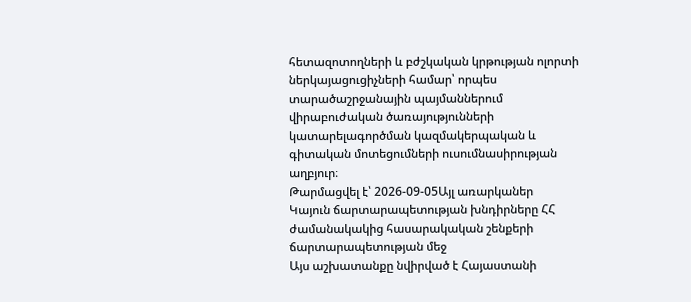հետազոտողների և բժշկական կրթության ոլորտի ներկայացուցիչների համար՝ որպես տարածաշրջանային պայմաններում վիրաբուժական ծառայությունների կատարելագործման կազմակերպական և գիտական մոտեցումների ուսումնասիրության աղբյուր։
Թարմացվել է՝ 2026-09-05Այլ առարկաներ
Կայուն ճարտարապետության խնդիրները ՀՀ ժամանակակից հասարակական շենքերի ճարտարապետության մեջ
Այս աշխատանքը նվիրված է Հայաստանի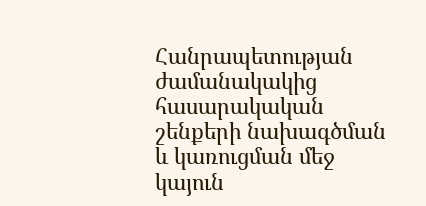Հանրապետության ժամանակակից հասարակական շենքերի նախագծման և կառուցման մեջ կայուն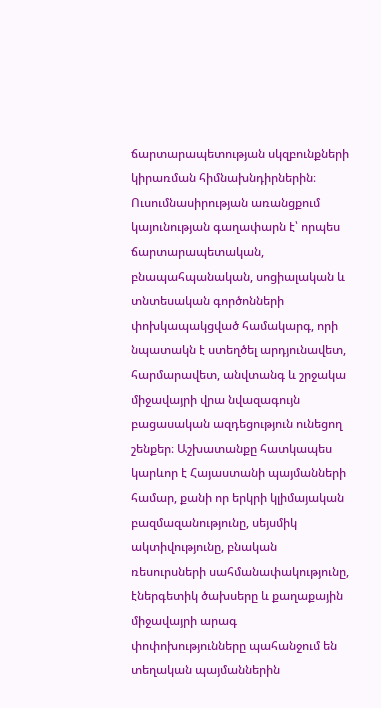ճարտարապետության սկզբունքների կիրառման հիմնախնդիրներին։ Ուսումնասիրության առանցքում կայունության գաղափարն է՝ որպես ճարտարապետական, բնապահպանական, սոցիալական և տնտեսական գործոնների փոխկապակցված համակարգ, որի նպատակն է ստեղծել արդյունավետ, հարմարավետ, անվտանգ և շրջակա միջավայրի վրա նվազագույն բացասական ազդեցություն ունեցող շենքեր։ Աշխատանքը հատկապես կարևոր է Հայաստանի պայմանների համար, քանի որ երկրի կլիմայական բազմազանությունը, սեյսմիկ ակտիվությունը, բնական ռեսուրսների սահմանափակությունը, էներգետիկ ծախսերը և քաղաքային միջավայրի արագ փոփոխությունները պահանջում են տեղական պայմաններին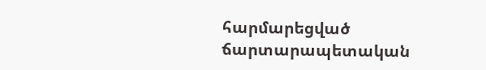հարմարեցված ճարտարապետական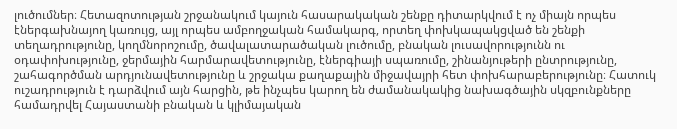լուծումներ։ Հետազոտության շրջանակում կայուն հասարակական շենքը դիտարկվում է ոչ միայն որպես էներգախնայող կառույց, այլ որպես ամբողջական համակարգ, որտեղ փոխկապակցված են շենքի տեղադրությունը, կողմնորոշումը, ծավալատարածական լուծումը, բնական լուսավորությունն ու օդափոխությունը, ջերմային հարմարավետությունը, էներգիայի սպառումը, շինանյութերի ընտրությունը, շահագործման արդյունավետությունը և շրջակա քաղաքային միջավայրի հետ փոխհարաբերությունը։ Հատուկ ուշադրություն է դարձվում այն հարցին, թե ինչպես կարող են ժամանակակից նախագծային սկզբունքները համադրվել Հայաստանի բնական և կլիմայական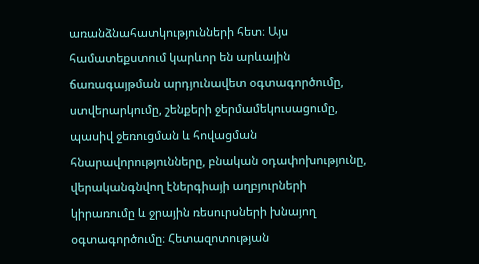առանձնահատկությունների հետ։ Այս համատեքստում կարևոր են արևային ճառագայթման արդյունավետ օգտագործումը, ստվերարկումը, շենքերի ջերմամեկուսացումը, պասիվ ջեռուցման և հովացման հնարավորությունները, բնական օդափոխությունը, վերականգնվող էներգիայի աղբյուրների կիրառումը և ջրային ռեսուրսների խնայող օգտագործումը։ Հետազոտության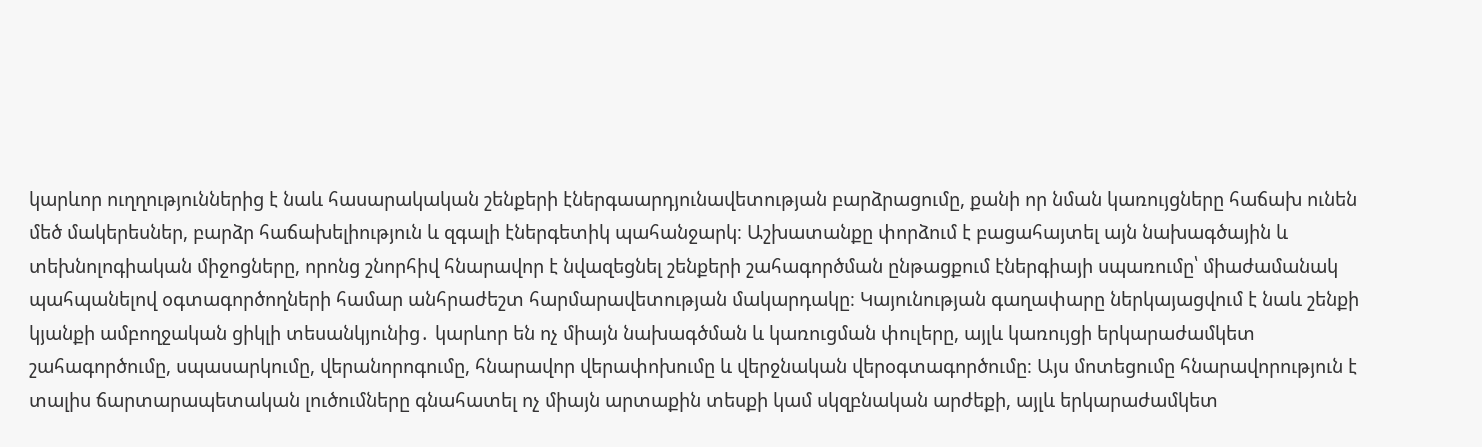կարևոր ուղղություններից է նաև հասարակական շենքերի էներգաարդյունավետության բարձրացումը, քանի որ նման կառույցները հաճախ ունեն մեծ մակերեսներ, բարձր հաճախելիություն և զգալի էներգետիկ պահանջարկ։ Աշխատանքը փորձում է բացահայտել այն նախագծային և տեխնոլոգիական միջոցները, որոնց շնորհիվ հնարավոր է նվազեցնել շենքերի շահագործման ընթացքում էներգիայի սպառումը՝ միաժամանակ պահպանելով օգտագործողների համար անհրաժեշտ հարմարավետության մակարդակը։ Կայունության գաղափարը ներկայացվում է նաև շենքի կյանքի ամբողջական ցիկլի տեսանկյունից․ կարևոր են ոչ միայն նախագծման և կառուցման փուլերը, այլև կառույցի երկարաժամկետ շահագործումը, սպասարկումը, վերանորոգումը, հնարավոր վերափոխումը և վերջնական վերօգտագործումը։ Այս մոտեցումը հնարավորություն է տալիս ճարտարապետական լուծումները գնահատել ոչ միայն արտաքին տեսքի կամ սկզբնական արժեքի, այլև երկարաժամկետ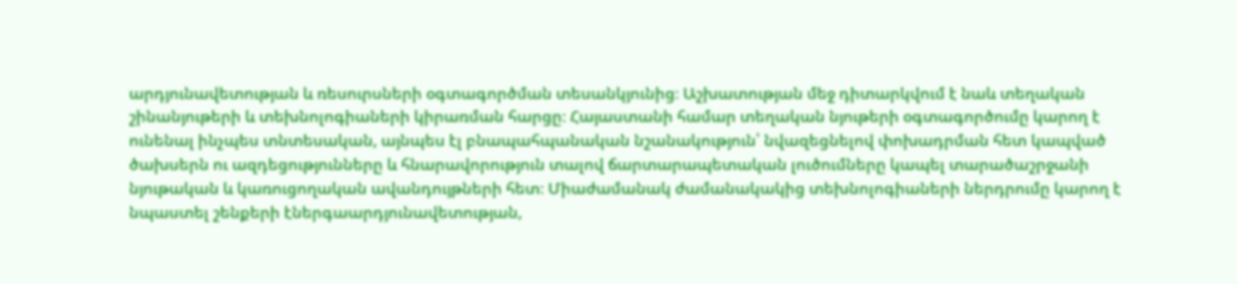արդյունավետության և ռեսուրսների օգտագործման տեսանկյունից։ Աշխատության մեջ դիտարկվում է նաև տեղական շինանյութերի և տեխնոլոգիաների կիրառման հարցը։ Հայաստանի համար տեղական նյութերի օգտագործումը կարող է ունենալ ինչպես տնտեսական, այնպես էլ բնապահպանական նշանակություն՝ նվազեցնելով փոխադրման հետ կապված ծախսերն ու ազդեցությունները և հնարավորություն տալով ճարտարապետական լուծումները կապել տարածաշրջանի նյութական և կառուցողական ավանդույթների հետ։ Միաժամանակ ժամանակակից տեխնոլոգիաների ներդրումը կարող է նպաստել շենքերի էներգաարդյունավետության,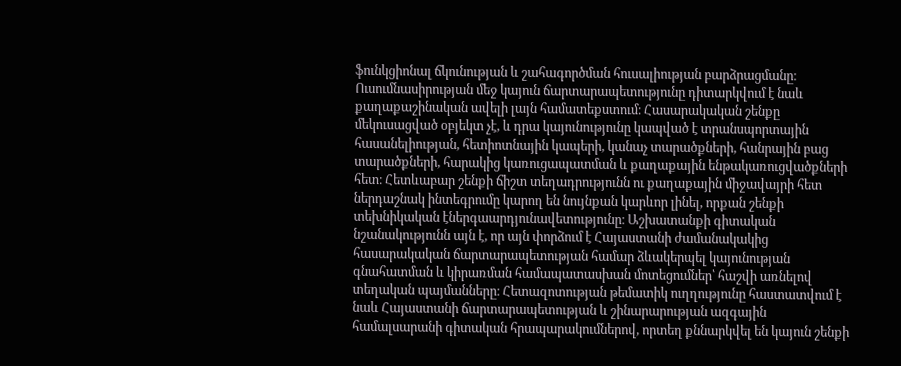ֆունկցիոնալ ճկունության և շահագործման հուսալիության բարձրացմանը։ Ուսումնասիրության մեջ կայուն ճարտարապետությունը դիտարկվում է նաև քաղաքաշինական ավելի լայն համատեքստում։ Հասարակական շենքը մեկուսացված օբյեկտ չէ, և դրա կայունությունը կապված է տրանսպորտային հասանելիության, հետիոտնային կապերի, կանաչ տարածքների, հանրային բաց տարածքների, հարակից կառուցապատման և քաղաքային ենթակառուցվածքների հետ։ Հետևաբար շենքի ճիշտ տեղադրությունն ու քաղաքային միջավայրի հետ ներդաշնակ ինտեգրումը կարող են նույնքան կարևոր լինել, որքան շենքի տեխնիկական էներգաարդյունավետությունը։ Աշխատանքի գիտական նշանակությունն այն է, որ այն փորձում է Հայաստանի ժամանակակից հասարակական ճարտարապետության համար ձևակերպել կայունության գնահատման և կիրառման համապատասխան մոտեցումներ՝ հաշվի առնելով տեղական պայմանները։ Հետազոտության թեմատիկ ուղղությունը հաստատվում է նաև Հայաստանի ճարտարապետության և շինարարության ազգային համալսարանի գիտական հրապարակումներով, որտեղ քննարկվել են կայուն շենքի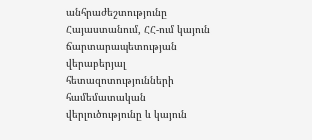անհրաժեշտությունը Հայաստանում, ՀՀ-ում կայուն ճարտարապետության վերաբերյալ հետազոտությունների համեմատական վերլուծությունը և կայուն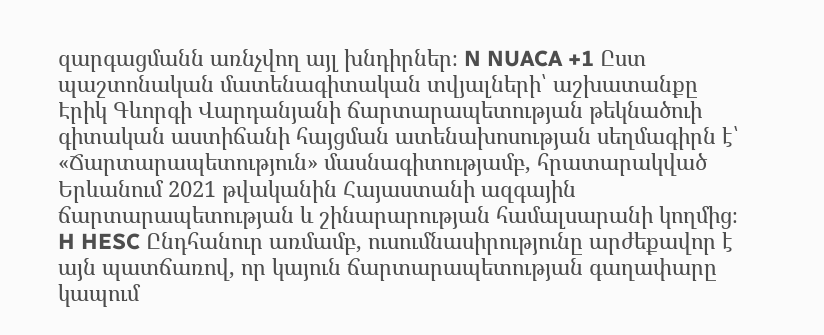զարգացմանն առնչվող այլ խնդիրներ։ N NUACA +1 Ըստ պաշտոնական մատենագիտական տվյալների՝ աշխատանքը Էրիկ Գևորգի Վարդանյանի ճարտարապետության թեկնածուի գիտական աստիճանի հայցման ատենախոսության սեղմագիրն է՝ «Ճարտարապետություն» մասնագիտությամբ, հրատարակված Երևանում 2021 թվականին Հայաստանի ազգային ճարտարապետության և շինարարության համալսարանի կողմից։ H HESC Ընդհանուր առմամբ, ուսումնասիրությունը արժեքավոր է այն պատճառով, որ կայուն ճարտարապետության գաղափարը կապում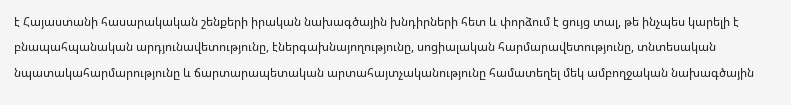է Հայաստանի հասարակական շենքերի իրական նախագծային խնդիրների հետ և փորձում է ցույց տալ, թե ինչպես կարելի է բնապահպանական արդյունավետությունը, էներգախնայողությունը, սոցիալական հարմարավետությունը, տնտեսական նպատակահարմարությունը և ճարտարապետական արտահայտչականությունը համատեղել մեկ ամբողջական նախագծային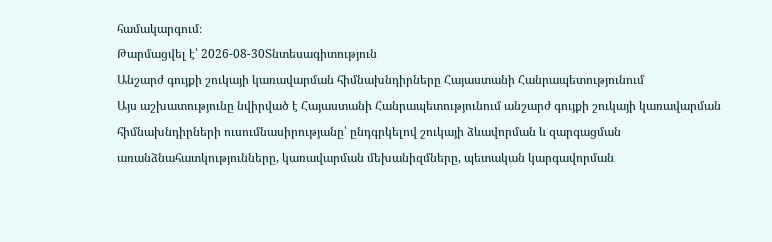համակարգում։
Թարմացվել է՝ 2026-08-30Տնտեսագիտություն
Անշարժ գույքի շուկայի կառավարման հիմնախնդիրները Հայաստանի Հանրապետությունում
Այս աշխատությունը նվիրված է Հայաստանի Հանրապետությունում անշարժ գույքի շուկայի կառավարման հիմնախնդիրների ուսումնասիրությանը՝ ընդգրկելով շուկայի ձևավորման և զարգացման առանձնահատկությունները, կառավարման մեխանիզմները, պետական կարգավորման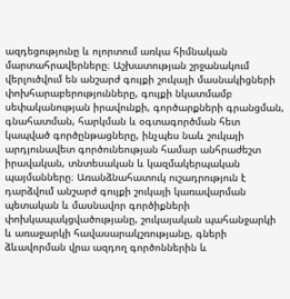ազդեցությունը և ոլորտում առկա հիմնական մարտահրավերները։ Աշխատության շրջանակում վերլուծվում են անշարժ գույքի շուկայի մասնակիցների փոխհարաբերությունները, գույքի նկատմամբ սեփականության իրավունքի, գործարքների գրանցման, գնահատման, հարկման և օգտագործման հետ կապված գործընթացները, ինչպես նաև շուկայի արդյունավետ գործունեության համար անհրաժեշտ իրավական, տնտեսական և կազմակերպական պայմանները։ Առանձնահատուկ ուշադրություն է դարձվում անշարժ գույքի շուկայի կառավարման պետական և մասնավոր գործիքների փոխկապակցվածությանը, շուկայական պահանջարկի և առաջարկի հավասարակշռությանը, գների ձևավորման վրա ազդող գործոններին և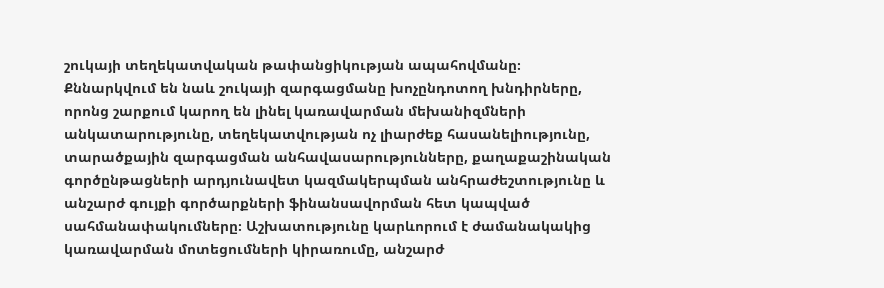շուկայի տեղեկատվական թափանցիկության ապահովմանը։ Քննարկվում են նաև շուկայի զարգացմանը խոչընդոտող խնդիրները, որոնց շարքում կարող են լինել կառավարման մեխանիզմների անկատարությունը, տեղեկատվության ոչ լիարժեք հասանելիությունը, տարածքային զարգացման անհավասարությունները, քաղաքաշինական գործընթացների արդյունավետ կազմակերպման անհրաժեշտությունը և անշարժ գույքի գործարքների ֆինանսավորման հետ կապված սահմանափակումները։ Աշխատությունը կարևորում է ժամանակակից կառավարման մոտեցումների կիրառումը, անշարժ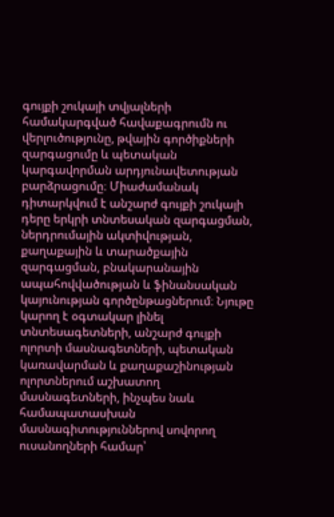գույքի շուկայի տվյալների համակարգված հավաքագրումն ու վերլուծությունը, թվային գործիքների զարգացումը և պետական կարգավորման արդյունավետության բարձրացումը։ Միաժամանակ դիտարկվում է անշարժ գույքի շուկայի դերը երկրի տնտեսական զարգացման, ներդրումային ակտիվության, քաղաքային և տարածքային զարգացման, բնակարանային ապահովվածության և ֆինանսական կայունության գործընթացներում։ Նյութը կարող է օգտակար լինել տնտեսագետների, անշարժ գույքի ոլորտի մասնագետների, պետական կառավարման և քաղաքաշինության ոլորտներում աշխատող մասնագետների, ինչպես նաև համապատասխան մասնագիտություններով սովորող ուսանողների համար՝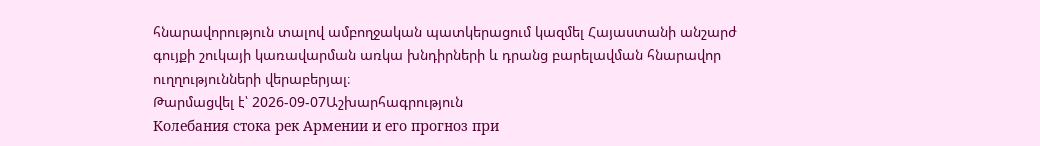հնարավորություն տալով ամբողջական պատկերացում կազմել Հայաստանի անշարժ գույքի շուկայի կառավարման առկա խնդիրների և դրանց բարելավման հնարավոր ուղղությունների վերաբերյալ։
Թարմացվել է՝ 2026-09-07Աշխարհագրություն
Колебания стока рек Армении и его прогноз при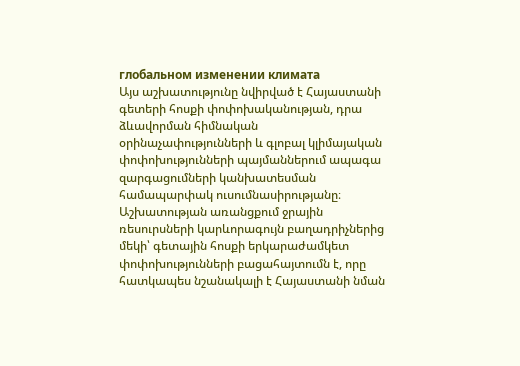глобальном изменении климата
Այս աշխատությունը նվիրված է Հայաստանի գետերի հոսքի փոփոխականության, դրա ձևավորման հիմնական օրինաչափությունների և գլոբալ կլիմայական փոփոխությունների պայմաններում ապագա զարգացումների կանխատեսման համապարփակ ուսումնասիրությանը։ Աշխատության առանցքում ջրային ռեսուրսների կարևորագույն բաղադրիչներից մեկի՝ գետային հոսքի երկարաժամկետ փոփոխությունների բացահայտումն է, որը հատկապես նշանակալի է Հայաստանի նման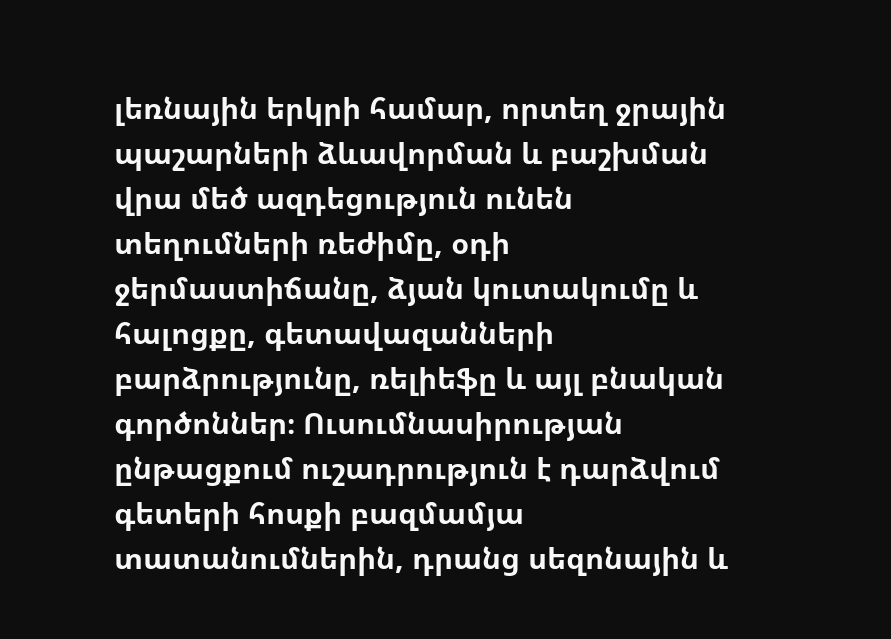լեռնային երկրի համար, որտեղ ջրային պաշարների ձևավորման և բաշխման վրա մեծ ազդեցություն ունեն տեղումների ռեժիմը, օդի ջերմաստիճանը, ձյան կուտակումը և հալոցքը, գետավազանների բարձրությունը, ռելիեֆը և այլ բնական գործոններ։ Ուսումնասիրության ընթացքում ուշադրություն է դարձվում գետերի հոսքի բազմամյա տատանումներին, դրանց սեզոնային և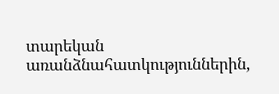տարեկան առանձնահատկություններին,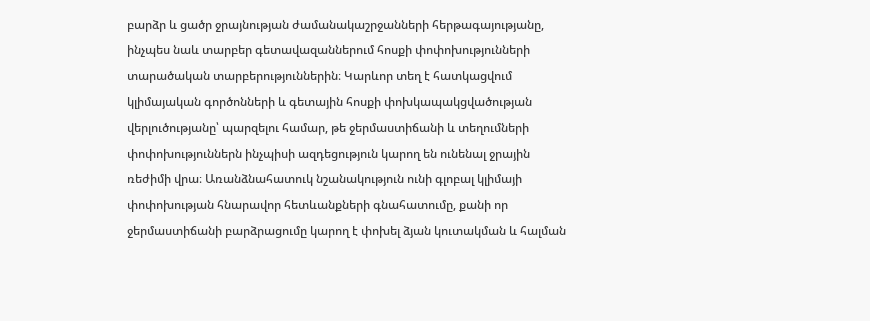բարձր և ցածր ջրայնության ժամանակաշրջանների հերթագայությանը, ինչպես նաև տարբեր գետավազաններում հոսքի փոփոխությունների տարածական տարբերություններին։ Կարևոր տեղ է հատկացվում կլիմայական գործոնների և գետային հոսքի փոխկապակցվածության վերլուծությանը՝ պարզելու համար, թե ջերմաստիճանի և տեղումների փոփոխություններն ինչպիսի ազդեցություն կարող են ունենալ ջրային ռեժիմի վրա։ Առանձնահատուկ նշանակություն ունի գլոբալ կլիմայի փոփոխության հնարավոր հետևանքների գնահատումը, քանի որ ջերմաստիճանի բարձրացումը կարող է փոխել ձյան կուտակման և հալման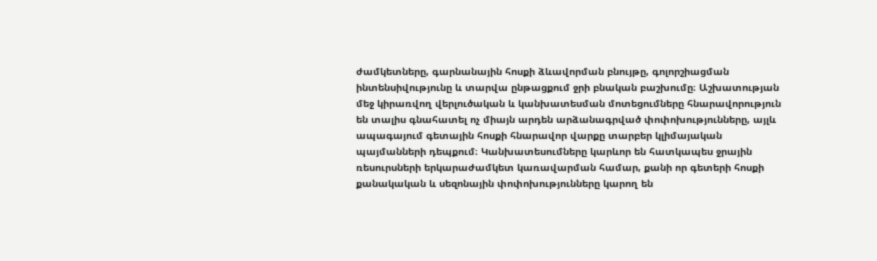ժամկետները, գարնանային հոսքի ձևավորման բնույթը, գոլորշիացման ինտենսիվությունը և տարվա ընթացքում ջրի բնական բաշխումը։ Աշխատության մեջ կիրառվող վերլուծական և կանխատեսման մոտեցումները հնարավորություն են տալիս գնահատել ոչ միայն արդեն արձանագրված փոփոխությունները, այլև ապագայում գետային հոսքի հնարավոր վարքը տարբեր կլիմայական պայմանների դեպքում։ Կանխատեսումները կարևոր են հատկապես ջրային ռեսուրսների երկարաժամկետ կառավարման համար, քանի որ գետերի հոսքի քանակական և սեզոնային փոփոխությունները կարող են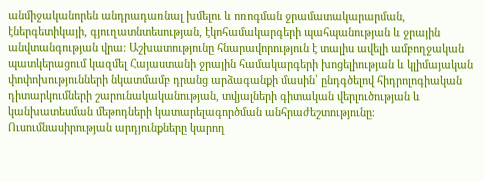անմիջականորեն անդրադառնալ խմելու և ոռոգման ջրամատակարարման, էներգետիկայի, գյուղատնտեսության, էկոհամակարգերի պահպանության և ջրային անվտանգության վրա։ Աշխատությունը հնարավորություն է տալիս ավելի ամբողջական պատկերացում կազմել Հայաստանի ջրային համակարգերի խոցելիության և կլիմայական փոփոխությունների նկատմամբ դրանց արձագանքի մասին՝ ընդգծելով հիդրոլոգիական դիտարկումների շարունակականության, տվյալների գիտական վերլուծության և կանխատեսման մեթոդների կատարելագործման անհրաժեշտությունը։ Ուսումնասիրության արդյունքները կարող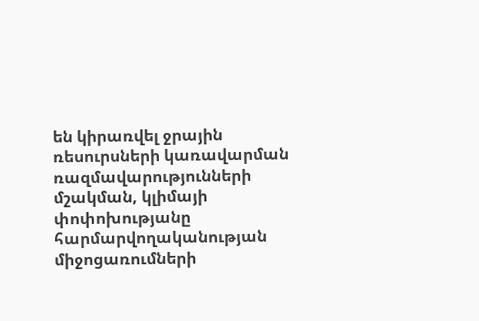են կիրառվել ջրային ռեսուրսների կառավարման ռազմավարությունների մշակման, կլիմայի փոփոխությանը հարմարվողականության միջոցառումների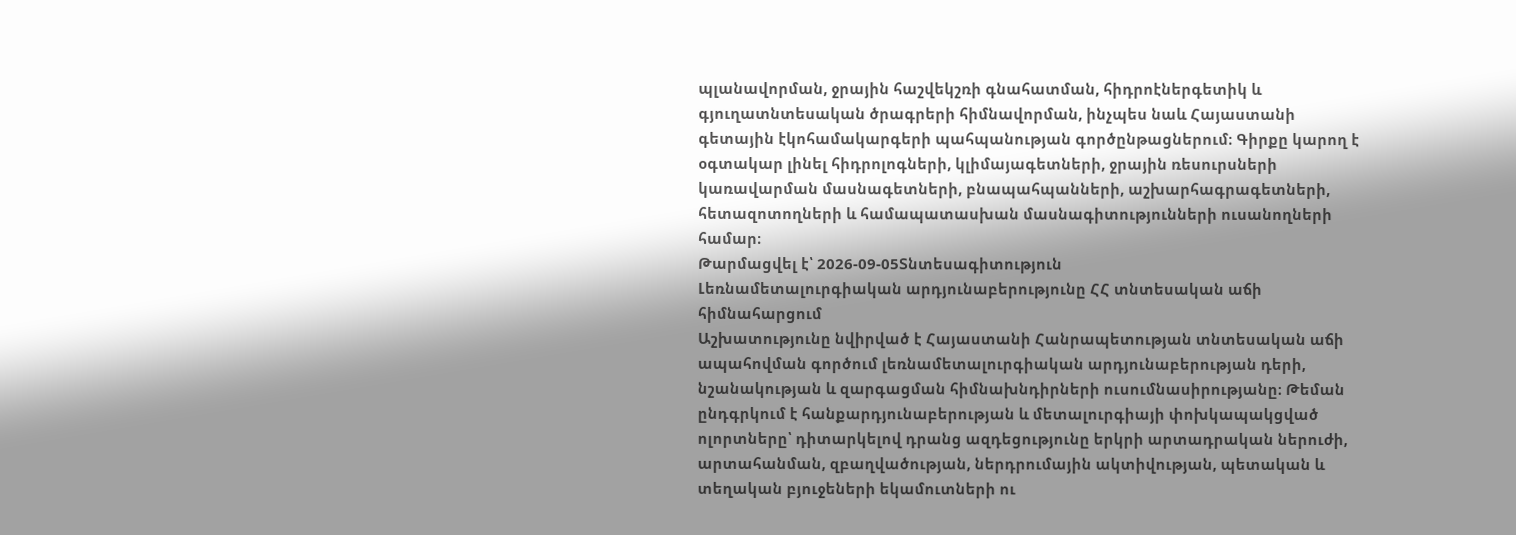պլանավորման, ջրային հաշվեկշռի գնահատման, հիդրոէներգետիկ և գյուղատնտեսական ծրագրերի հիմնավորման, ինչպես նաև Հայաստանի գետային էկոհամակարգերի պահպանության գործընթացներում։ Գիրքը կարող է օգտակար լինել հիդրոլոգների, կլիմայագետների, ջրային ռեսուրսների կառավարման մասնագետների, բնապահպանների, աշխարհագրագետների, հետազոտողների և համապատասխան մասնագիտությունների ուսանողների համար։
Թարմացվել է՝ 2026-09-05Տնտեսագիտություն
Լեռնամետալուրգիական արդյունաբերությունը ՀՀ տնտեսական աճի հիմնահարցում
Աշխատությունը նվիրված է Հայաստանի Հանրապետության տնտեսական աճի ապահովման գործում լեռնամետալուրգիական արդյունաբերության դերի, նշանակության և զարգացման հիմնախնդիրների ուսումնասիրությանը։ Թեման ընդգրկում է հանքարդյունաբերության և մետալուրգիայի փոխկապակցված ոլորտները՝ դիտարկելով դրանց ազդեցությունը երկրի արտադրական ներուժի, արտահանման, զբաղվածության, ներդրումային ակտիվության, պետական և տեղական բյուջեների եկամուտների ու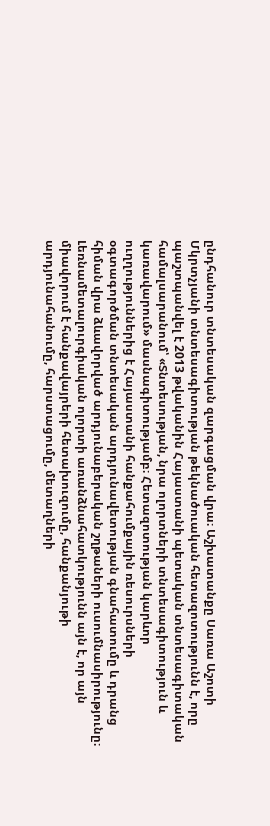ընդհանուր տնտեսական զարգացման վրա։ Աշխատանքը Սառա Աշոտի Մկրտչյանի տնտեսագիտության թեկնածուական հետազոտությունն է, որը պաշտպանվել է 2013 թվականին Հայաստանի պետական տնտեսագիտական համալսարանում՝ «Տնտեսության, նրա ոլորտների տնտեսագիտություն և կառավարում» մասնագիտությամբ։ Հետազոտության կարևոր ուղղություններից է Հայաստանի հանքահումքային ռեսուրսների օգտագործման տնտեսական արդյունավետության գնահատումը և դրանց հիման վրա ձևավորված արդյունաբերական շղթաների ուսումնասիրությունը։ Լեռնամետալուրգիական ոլորտի առանձնահատկությունն այն է, որ այն միավորում է հանքավայրերի հետախուզումը, հանքանյութի արդյունահանումը, հարստացումը, մետաղների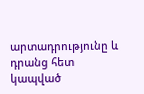արտադրությունը և դրանց հետ կապված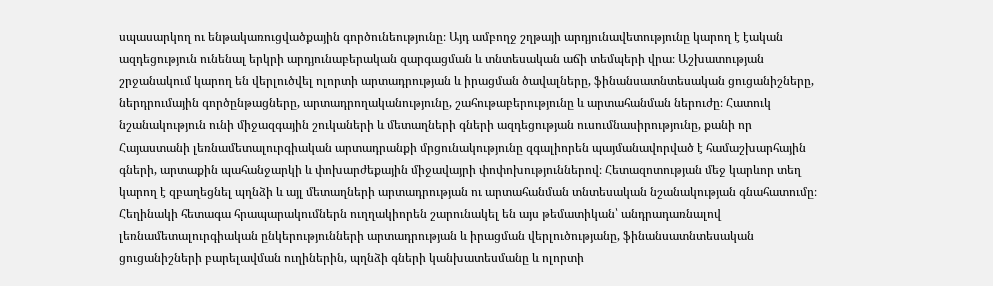սպասարկող ու ենթակառուցվածքային գործունեությունը։ Այդ ամբողջ շղթայի արդյունավետությունը կարող է էական ազդեցություն ունենալ երկրի արդյունաբերական զարգացման և տնտեսական աճի տեմպերի վրա։ Աշխատության շրջանակում կարող են վերլուծվել ոլորտի արտադրության և իրացման ծավալները, ֆինանսատնտեսական ցուցանիշները, ներդրումային գործընթացները, արտադրողականությունը, շահութաբերությունը և արտահանման ներուժը։ Հատուկ նշանակություն ունի միջազգային շուկաների և մետաղների գների ազդեցության ուսումնասիրությունը, քանի որ Հայաստանի լեռնամետալուրգիական արտադրանքի մրցունակությունը զգալիորեն պայմանավորված է համաշխարհային գների, արտաքին պահանջարկի և փոխարժեքային միջավայրի փոփոխություններով։ Հետազոտության մեջ կարևոր տեղ կարող է զբաղեցնել պղնձի և այլ մետաղների արտադրության ու արտահանման տնտեսական նշանակության գնահատումը։ Հեղինակի հետագա հրապարակումներն ուղղակիորեն շարունակել են այս թեմատիկան՝ անդրադառնալով լեռնամետալուրգիական ընկերությունների արտադրության և իրացման վերլուծությանը, ֆինանսատնտեսական ցուցանիշների բարելավման ուղիներին, պղնձի գների կանխատեսմանը և ոլորտի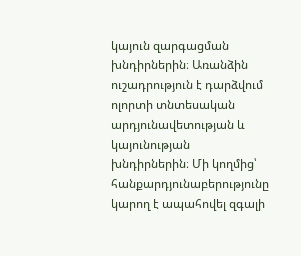կայուն զարգացման խնդիրներին։ Առանձին ուշադրություն է դարձվում ոլորտի տնտեսական արդյունավետության և կայունության խնդիրներին։ Մի կողմից՝ հանքարդյունաբերությունը կարող է ապահովել զգալի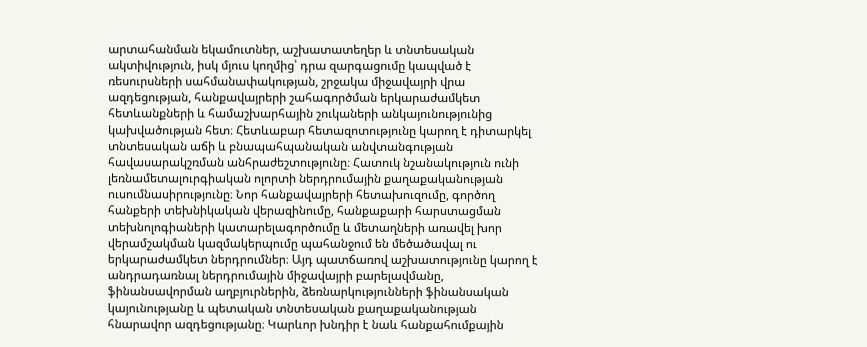արտահանման եկամուտներ, աշխատատեղեր և տնտեսական ակտիվություն, իսկ մյուս կողմից՝ դրա զարգացումը կապված է ռեսուրսների սահմանափակության, շրջակա միջավայրի վրա ազդեցության, հանքավայրերի շահագործման երկարաժամկետ հետևանքների և համաշխարհային շուկաների անկայունությունից կախվածության հետ։ Հետևաբար հետազոտությունը կարող է դիտարկել տնտեսական աճի և բնապահպանական անվտանգության հավասարակշռման անհրաժեշտությունը։ Հատուկ նշանակություն ունի լեռնամետալուրգիական ոլորտի ներդրումային քաղաքականության ուսումնասիրությունը։ Նոր հանքավայրերի հետախուզումը, գործող հանքերի տեխնիկական վերազինումը, հանքաքարի հարստացման տեխնոլոգիաների կատարելագործումը և մետաղների առավել խոր վերամշակման կազմակերպումը պահանջում են մեծածավալ ու երկարաժամկետ ներդրումներ։ Այդ պատճառով աշխատությունը կարող է անդրադառնալ ներդրումային միջավայրի բարելավմանը, ֆինանսավորման աղբյուրներին, ձեռնարկությունների ֆինանսական կայունությանը և պետական տնտեսական քաղաքականության հնարավոր ազդեցությանը։ Կարևոր խնդիր է նաև հանքահումքային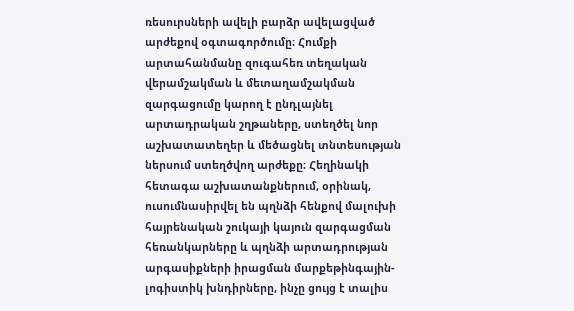ռեսուրսների ավելի բարձր ավելացված արժեքով օգտագործումը։ Հումքի արտահանմանը զուգահեռ տեղական վերամշակման և մետաղամշակման զարգացումը կարող է ընդլայնել արտադրական շղթաները, ստեղծել նոր աշխատատեղեր և մեծացնել տնտեսության ներսում ստեղծվող արժեքը։ Հեղինակի հետագա աշխատանքներում, օրինակ, ուսումնասիրվել են պղնձի հենքով մալուխի հայրենական շուկայի կայուն զարգացման հեռանկարները և պղնձի արտադրության արգասիքների իրացման մարքեթինգային-լոգիստիկ խնդիրները, ինչը ցույց է տալիս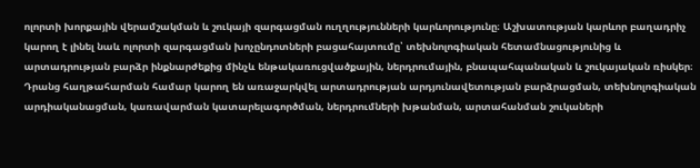ոլորտի խորքային վերամշակման և շուկայի զարգացման ուղղությունների կարևորությունը։ Աշխատության կարևոր բաղադրիչ կարող է լինել նաև ոլորտի զարգացման խոչընդոտների բացահայտումը՝ տեխնոլոգիական հետամնացությունից և արտադրության բարձր ինքնարժեքից մինչև ենթակառուցվածքային, ներդրումային, բնապահպանական և շուկայական ռիսկեր։ Դրանց հաղթահարման համար կարող են առաջարկվել արտադրության արդյունավետության բարձրացման, տեխնոլոգիական արդիականացման, կառավարման կատարելագործման, ներդրումների խթանման, արտահանման շուկաների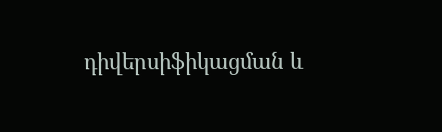դիվերսիֆիկացման և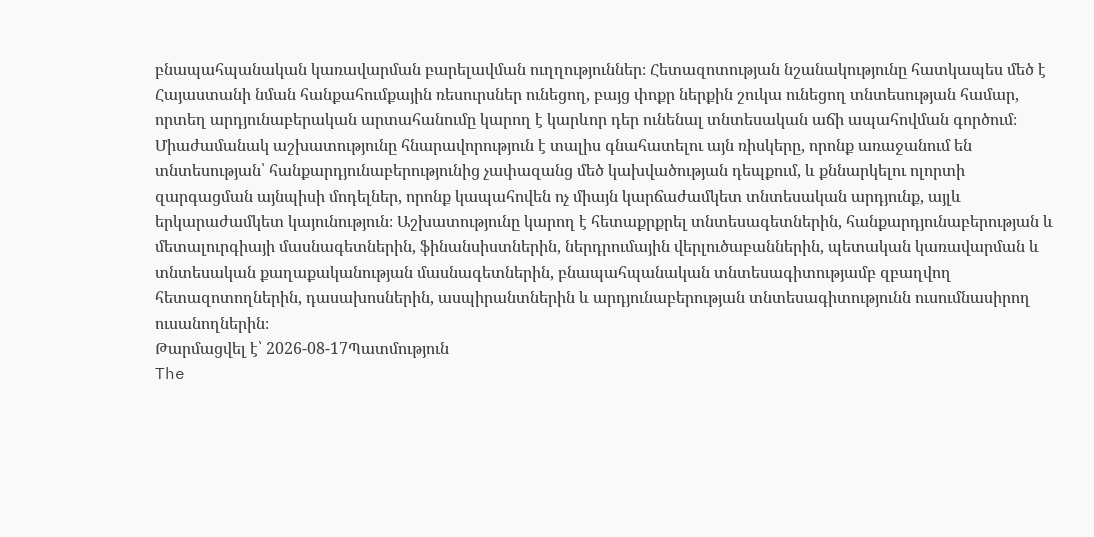բնապահպանական կառավարման բարելավման ուղղություններ։ Հետազոտության նշանակությունը հատկապես մեծ է Հայաստանի նման հանքահումքային ռեսուրսներ ունեցող, բայց փոքր ներքին շուկա ունեցող տնտեսության համար, որտեղ արդյունաբերական արտահանումը կարող է կարևոր դեր ունենալ տնտեսական աճի ապահովման գործում։ Միաժամանակ աշխատությունը հնարավորություն է տալիս գնահատելու այն ռիսկերը, որոնք առաջանում են տնտեսության՝ հանքարդյունաբերությունից չափազանց մեծ կախվածության դեպքում, և քննարկելու ոլորտի զարգացման այնպիսի մոդելներ, որոնք կապահովեն ոչ միայն կարճաժամկետ տնտեսական արդյունք, այլև երկարաժամկետ կայունություն։ Աշխատությունը կարող է հետաքրքրել տնտեսագետներին, հանքարդյունաբերության և մետալուրգիայի մասնագետներին, ֆինանսիստներին, ներդրումային վերլուծաբաններին, պետական կառավարման և տնտեսական քաղաքականության մասնագետներին, բնապահպանական տնտեսագիտությամբ զբաղվող հետազոտողներին, դասախոսներին, ասպիրանտներին և արդյունաբերության տնտեսագիտությունն ուսումնասիրող ուսանողներին։
Թարմացվել է՝ 2026-08-17Պատմություն
The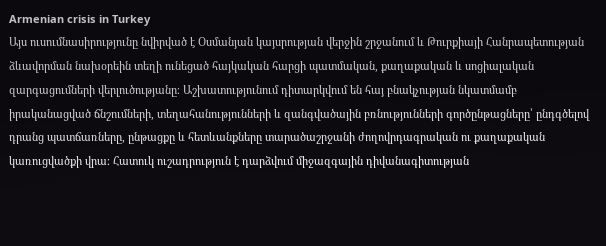Armenian crisis in Turkey
Այս ուսումնասիրությունը նվիրված է Օսմանյան կայսրության վերջին շրջանում և Թուրքիայի Հանրապետության ձևավորման նախօրեին տեղի ունեցած հայկական հարցի պատմական, քաղաքական և սոցիալական զարգացումների վերլուծությանը։ Աշխատությունում դիտարկվում են հայ բնակչության նկատմամբ իրականացված ճնշումների, տեղահանությունների և զանգվածային բռնությունների գործընթացները՝ ընդգծելով դրանց պատճառները, ընթացքը և հետևանքները տարածաշրջանի ժողովրդագրական ու քաղաքական կառուցվածքի վրա։ Հատուկ ուշադրություն է դարձվում միջազգային դիվանագիտության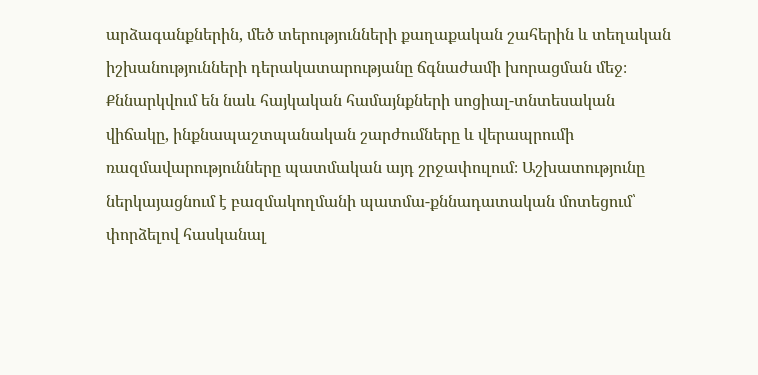արձագանքներին, մեծ տերությունների քաղաքական շահերին և տեղական իշխանությունների դերակատարությանը ճգնաժամի խորացման մեջ։ Քննարկվում են նաև հայկական համայնքների սոցիալ-տնտեսական վիճակը, ինքնապաշտպանական շարժումները և վերապրումի ռազմավարությունները պատմական այդ շրջափուլում։ Աշխատությունը ներկայացնում է բազմակողմանի պատմա-քննադատական մոտեցում՝ փորձելով հասկանալ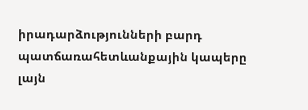իրադարձությունների բարդ պատճառահետևանքային կապերը լայն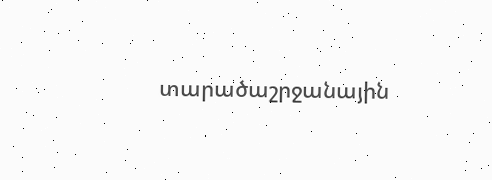տարածաշրջանային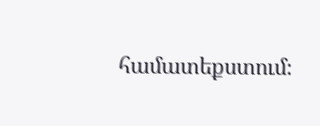համատեքստում։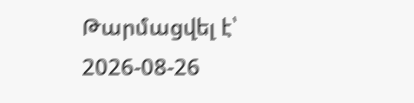Թարմացվել է՝ 2026-08-26